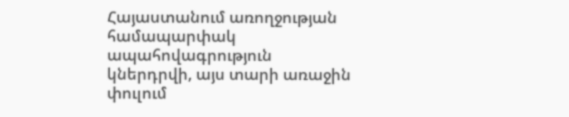Հայաստանում առողջության համապարփակ ապահովագրություն կներդրվի, այս տարի առաջին փուլում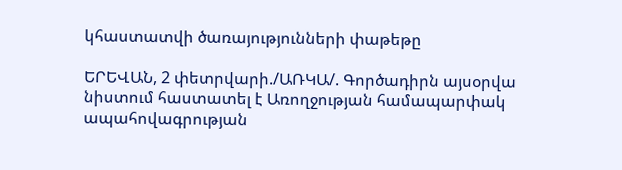կհաստատվի ծառայությունների փաթեթը

ԵՐԵՎԱՆ, 2 փետրվարի./ԱՌԿԱ/. Գործադիրն այսօրվա նիստում հաստատել է Առողջության համապարփակ ապահովագրության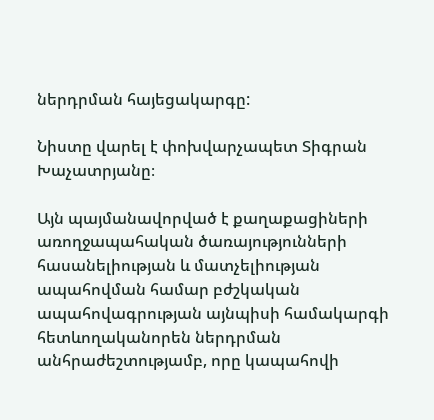ներդրման հայեցակարգը:

Նիստը վարել է փոխվարչապետ Տիգրան Խաչատրյանը։

Այն պայմանավորված է քաղաքացիների առողջապահական ծառայությունների հասանելիության և մատչելիության ապահովման համար բժշկական ապահովագրության այնպիսի համակարգի հետևողականորեն ներդրման անհրաժեշտությամբ, որը կապահովի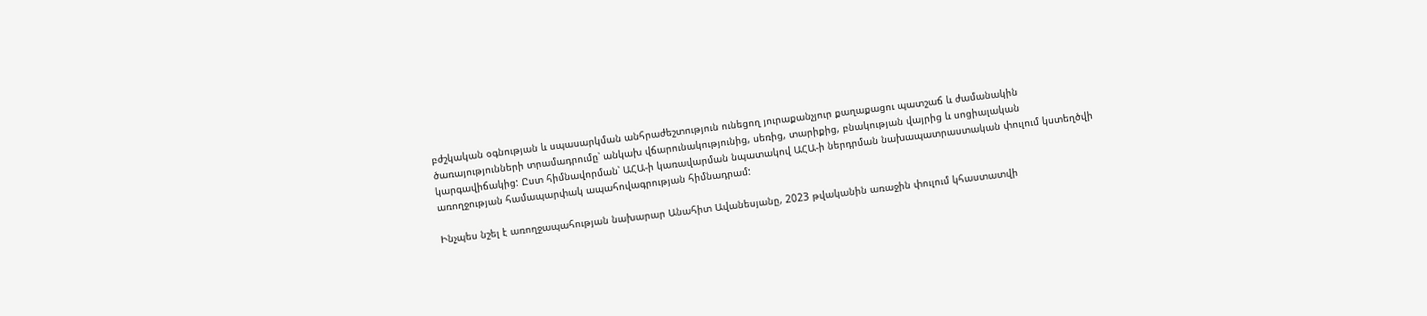բժշկական օգնության և սպասարկման անհրաժեշտություն ունեցող յուրաքանչյուր քաղաքացու պատշաճ և ժամանակին ծառայությունների տրամադրումը՝ անկախ վճարունակությունից, սեռից, տարիքից, բնակության վայրից և սոցիալական կարգավիճակից: Ըստ հիմնավորման՝ ԱՀԱ-ի կառավարման նպատակով ԱՀԱ-ի ներդրման նախապատրաստական փուլում կստեղծվի առողջության համապարփակ ապահովագրության հիմնադրամ:

Ինչպես նշել է առողջապահության նախարար Անահիտ Ավանեսյանը, 2023 թվականին առաջին փուլում կհաստատվի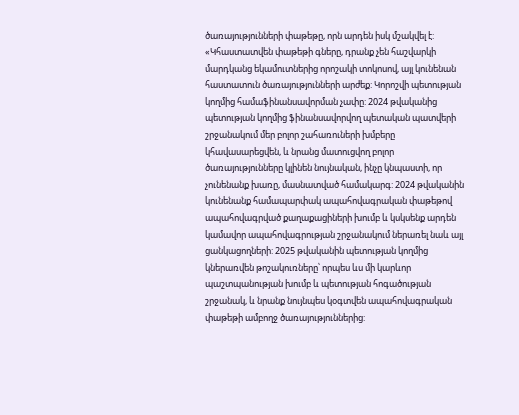ծառայությունների փաթեթը, որն արդեն իսկ մշակվել է: «Կհաստատվեն փաթեթի գները, դրանք չեն հաշվարկի մարդկանց եկամուտներից որոշակի տոկոսով, այլ կունենան հաստատուն ծառայությունների արժեք: Կորոշվի պետության կողմից համաֆինանսավորման չափը: 2024 թվականից պետության կողմից ֆինանսավորվող պետական պատվերի շրջանակում մեր բոլոր շահառուների խմբերը կհավասարեցվեն, և նրանց մատուցվող բոլոր ծառայությունները կլինեն նույնական, ինչը կնպաստի, որ չունենանք խառը, մասնատված համակարգ: 2024 թվականին  կունենանք համապարփակ ապահովագրական փաթեթով ապահովագրված քաղաքացիների խումբ և կսկսենք արդեն կամավոր ապահովագրության շրջանակում ներառել նաև այլ ցանկացողների: 2025 թվականին պետության կողմից կներառվեն թոշակուռները՝ որպես ևս մի կարևոր պաշտպանության խումբ և պետության հոգածության շրջանակ, և նրանք նույնպես կօգտվեն ապահովագրական փաթեթի ամբողջ ծառայություններից: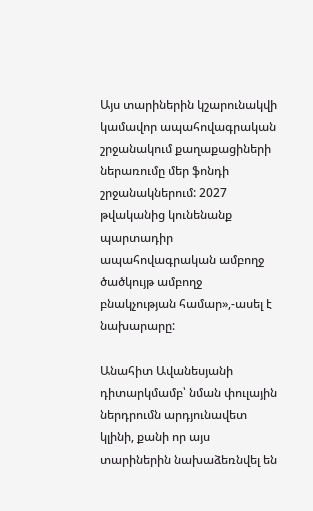Այս տարիներին կշարունակվի կամավոր ապահովագրական շրջանակում քաղաքացիների ներառումը մեր ֆոնդի շրջանակներում: 2027 թվականից կունենանք պարտադիր ապահովագրական ամբողջ ծածկույթ ամբողջ բնակչության համար»,-ասել է նախարարը:

Անահիտ Ավանեսյանի դիտարկմամբ՝ նման փուլային ներդրումն արդյունավետ կլինի, քանի որ այս տարիներին նախաձեռնվել են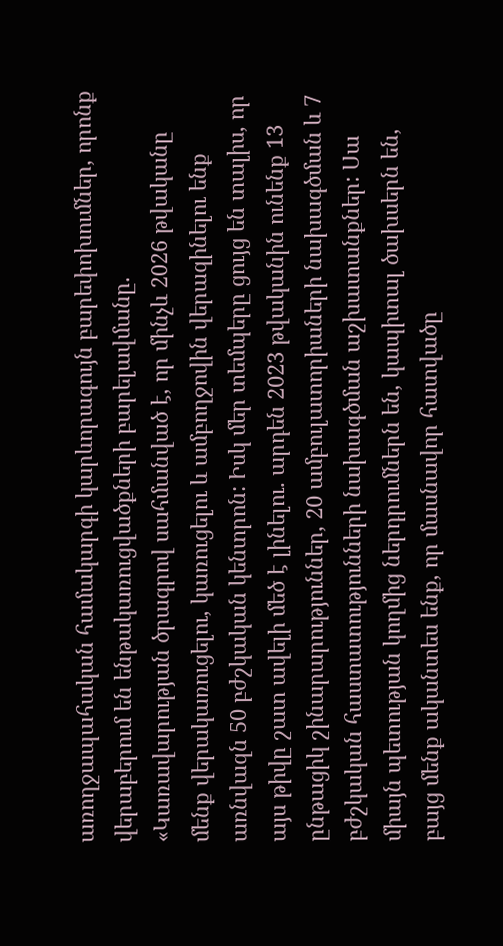առողջապահական համակարգի կարևորագույն բարեփոխումներ, որոնք վերաբերում են ենթակառուցվածքների բարելավմանը. «Կառավարության ծրագրով սահմանված է, որ մինչև 2026 թվականը մենք վերակառուցելու, կառուցելու և ամբողջովին վերազինելու ենք առնվազն 50 բժշկական կենտրոն: Իսկ մեր տեմպերը ցույց են տալիս, որ այս թիվը շատ ավելի մեծ է լինելու. արդեն 2023 թվականին ունենք 13 ընթացիկ շինարարություններ, 20 ամբուլատորիաների նախագծման և 7 բժշկական հաստատությունների նախագծման աշխատանքներ: Սա միայն պետության կողմից ներդրումներն են, կապիտալ ծախսերն են, բայց մենք ականտես ենք, որ մասնավոր հատվածը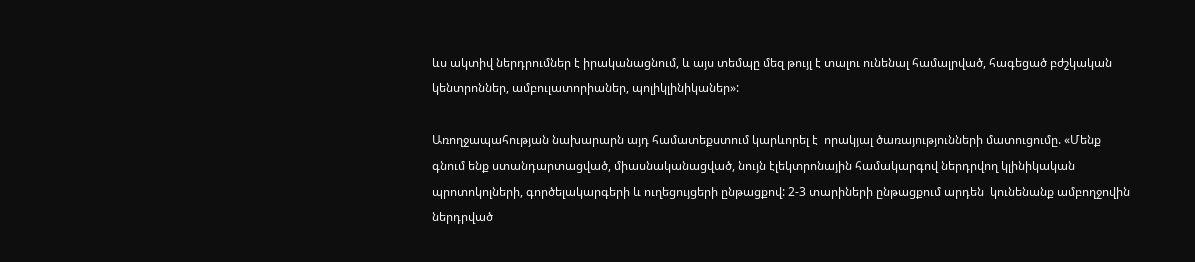ևս ակտիվ ներդրումներ է իրականացնում, և այս տեմպը մեզ թույլ է տալու ունենալ համալրված, հագեցած բժշկական կենտրոններ, ամբուլատորիաներ, պոլիկլինիկաներ»:

Առողջապահության նախարարն այդ համատեքստում կարևորել է  որակյալ ծառայությունների մատուցումը. «Մենք գնում ենք ստանդարտացված, միասնականացված, նույն էլեկտրոնային համակարգով ներդրվող կլինիկական պրոտոկոլների, գործելակարգերի և ուղեցույցերի ընթացքով: 2-3 տարիների ընթացքում արդեն  կունենանք ամբողջովին ներդրված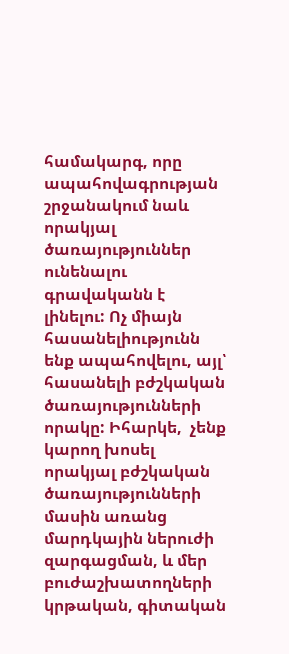համակարգ, որը  ապահովագրության շրջանակում նաև որակյալ ծառայություններ ունենալու գրավականն է լինելու: Ոչ միայն հասանելիությունն ենք ապահովելու, այլ՝ հասանելի բժշկական ծառայությունների որակը: Իհարկե,  չենք կարող խոսել որակյալ բժշկական ծառայությունների մասին առանց մարդկային ներուժի զարգացման, և մեր բուժաշխատողների կրթական, գիտական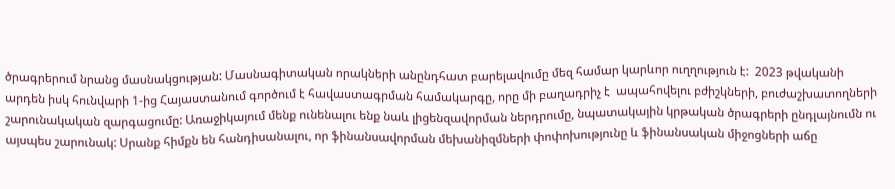ծրագրերում նրանց մասնակցության: Մասնագիտական որակների անընդհատ բարելավումը մեզ համար կարևոր ուղղություն է:  2023 թվականի արդեն իսկ հունվարի 1-ից Հայաստանում գործում է հավաստագրման համակարգը, որը մի բաղադրիչ է  ապահովելու բժիշկների, բուժաշխատողների շարունակական զարգացումը: Առաջիկայում մենք ունենալու ենք նաև լիցենզավորման ներդրումը, նպատակային կրթական ծրագրերի ընդլայնումն ու այսպես շարունակ: Սրանք հիմքն են հանդիսանալու, որ ֆինանսավորման մեխանիզմների փոփոխությունը և ֆինանսական միջոցների աճը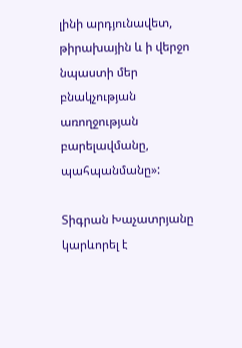լինի արդյունավետ, թիրախային և ի վերջո նպաստի մեր բնակչության առողջության բարելավմանը, պահպանմանը»:

Տիգրան Խաչատրյանը կարևորել է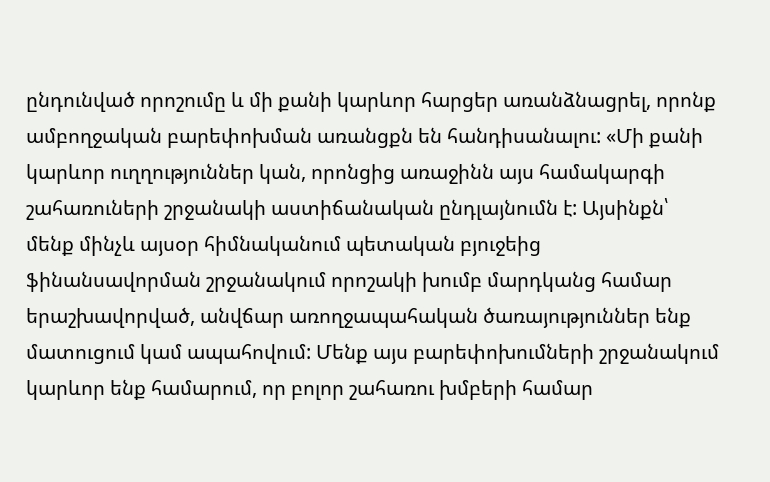ընդունված որոշումը և մի քանի կարևոր հարցեր առանձնացրել, որոնք  ամբողջական բարեփոխման առանցքն են հանդիսանալու: «Մի քանի կարևոր ուղղություններ կան, որոնցից առաջինն այս համակարգի շահառուների շրջանակի աստիճանական ընդլայնումն է: Այսինքն՝ մենք մինչև այսօր հիմնականում պետական բյուջեից ֆինանսավորման շրջանակում որոշակի խումբ մարդկանց համար երաշխավորված, անվճար առողջապահական ծառայություններ ենք մատուցում կամ ապահովում: Մենք այս բարեփոխումների շրջանակում կարևոր ենք համարում, որ բոլոր շահառու խմբերի համար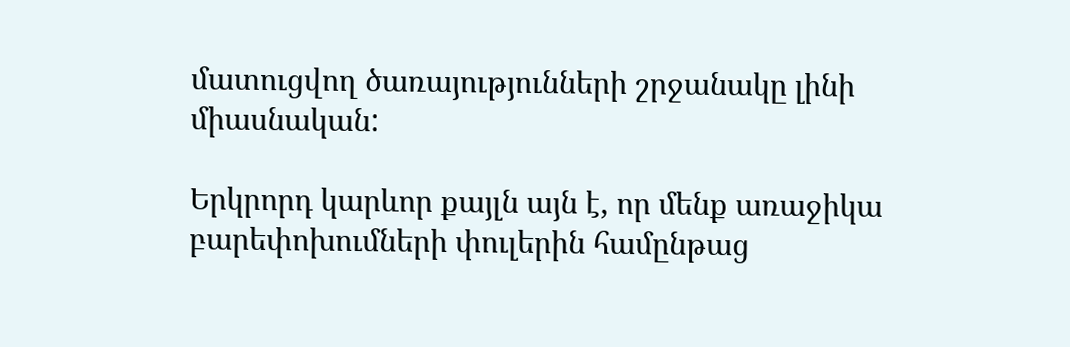մատուցվող ծառայությունների շրջանակը լինի միասնական:

Երկրորդ կարևոր քայլն այն է, որ մենք առաջիկա բարեփոխումների փուլերին համընթաց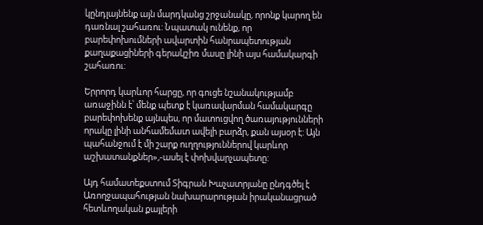կընդլայնենք այն մարդկանց շրջանակը, որոնք կարող են դառնալ շահառու: Նպատակ ունենք, որ բարեփոխումների ավարտին հանրապետության քաղաքացիների գերակշիռ մասը լինի այս համակարգի շահառու:

Երրորդ կարևոր հարցը, որ գուցե նշանակությամբ առաջինն է՝ մենք պետք է կառավարման համակարգը բարեփոխենք այնպես, որ մատուցվող ծառայությունների որակը լինի անհամեմատ ավելի բարձր, քան այսօր է: Այն պահանջում է մի շարք ուղղություններով կարևոր աշխատանքներ»,-ասել է փոխվարչապետը:

Այդ համատեքստում Տիգրան Խաչատրյանը ընդգծել է Առողջապահության նախարարության իրականացրած հետևողական քայլերի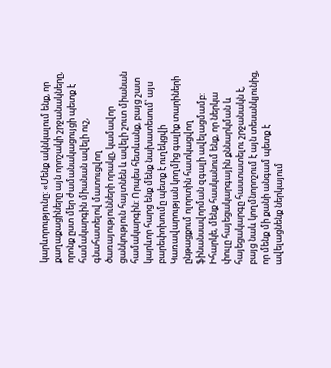կարևորությունը: «Մենք ակնկալում ենք, որ քաղաքացիները այն որոշակի շրջանակները, որոնք ըստ մեր ժամանակացույցի պետք է համակարգին միանան ավելի ուշ,  գնահատելով մատուցվող ծառայությունների որակը, կամավոր ցանկություն հայտնեն և ավելի շուտ միանան համակարգին: Որպես հետևանք, բայց շատ կարևոր հարց ենք մենք նախատեսում՝ այս բարեփոխումը պետք է ուղեկցվի Կառավարության կողմից գալիք տարիների ընթացքում ոլորտին հատկացվող ֆինանսավորման զգալի ավելացմամբ: Իհարկե, մենք հասկանում ենք, որ ներկա փուլը հայեցակարգային քննարկման և հայեցակարգը հաստատելու շրջանակն է, բայց նաև կողմնորոշում է այն տեսանկյունից, որ մենք մի քանի անգամ պետք է ավելացնենք ներկայում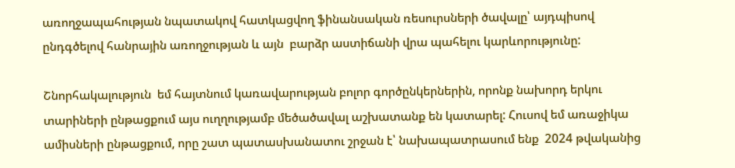առողջապահության նպատակով հատկացվող ֆինանսական ռեսուրսների ծավալը՝ այդպիսով ընդգծելով հանրային առողջության և այն  բարձր աստիճանի վրա պահելու կարևորությունը:

Շնորհակալություն  եմ հայտնում կառավարության բոլոր գործընկերներին, որոնք նախորդ երկու տարիների ընթացքում այս ուղղությամբ մեծածավալ աշխատանք են կատարել: Հուսով եմ առաջիկա ամիսների ընթացքում, որը շատ պատասխանատու շրջան է՝ նախապատրասում ենք  2024 թվականից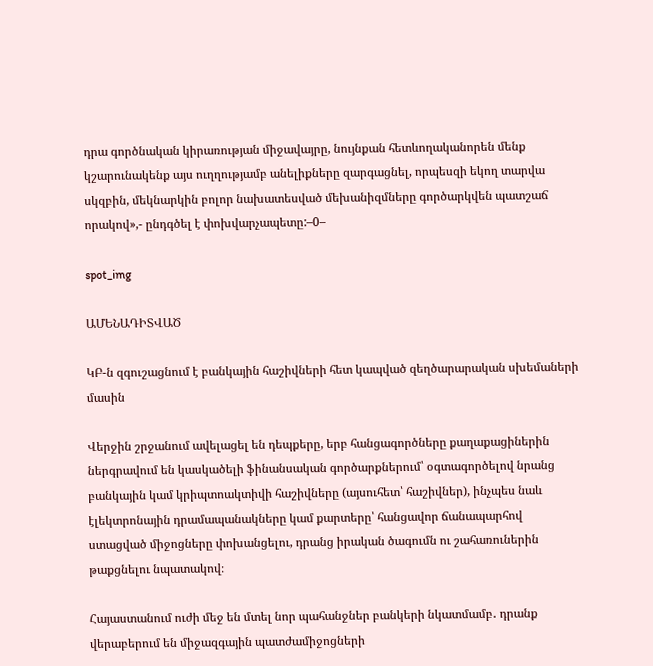դրա գործնական կիրառության միջավայրը, նույնքան հետևողականորեն մենք կշարունակենք այս ուղղությամբ անելիքները զարգացնել, որպեսզի եկող տարվա սկզբին, մեկնարկին բոլոր նախատեսված մեխանիզմները գործարկվեն պատշաճ որակով»,- ընդգծել է փոխվարչապետը:–0–

spot_img

ԱՄԵՆԱԴԻՏՎԱԾ

ԿԲ-ն զգուշացնում է բանկային հաշիվների հետ կապված զեղծարարական սխեմաների մասին

Վերջին շրջանում ավելացել են դեպքերը, երբ հանցագործները քաղաքացիներին ներգրավում են կասկածելի ֆինանսական գործարքներում՝ օգտագործելով նրանց բանկային կամ կրիպտոակտիվի հաշիվները (այսուհետ՝ հաշիվներ), ինչպես նաև էլեկտրոնային դրամապանակները կամ քարտերը՝ հանցավոր ճանապարհով ստացված միջոցները փոխանցելու, դրանց իրական ծագումն ու շահառուներին թաքցնելու նպատակով։

Հայաստանում ուժի մեջ են մտել նոր պահանջներ բանկերի նկատմամբ․ դրանք վերաբերում են միջազգային պատժամիջոցների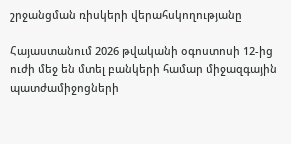շրջանցման ռիսկերի վերահսկողությանը

Հայաստանում 2026 թվականի օգոստոսի 12-ից ուժի մեջ են մտել բանկերի համար միջազգային պատժամիջոցների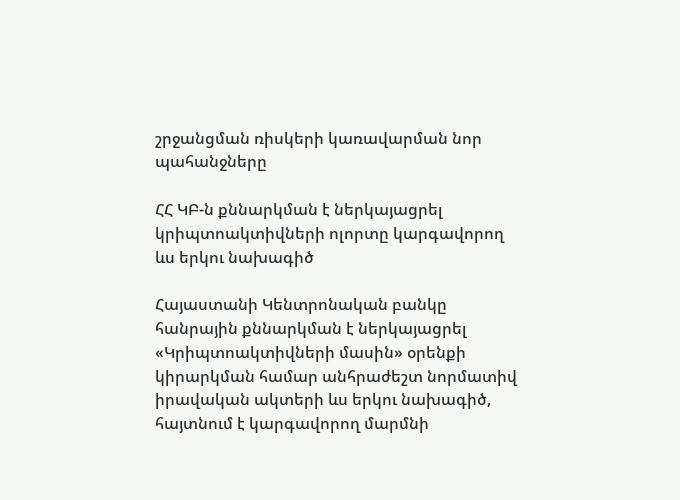շրջանցման ռիսկերի կառավարման նոր պահանջները

ՀՀ ԿԲ-ն քննարկման է ներկայացրել կրիպտոակտիվների ոլորտը կարգավորող ևս երկու նախագիծ

Հայաստանի Կենտրոնական բանկը հանրային քննարկման է ներկայացրել «Կրիպտոակտիվների մասին» օրենքի կիրարկման համար անհրաժեշտ նորմատիվ իրավական ակտերի ևս երկու նախագիծ, հայտնում է կարգավորող մարմնի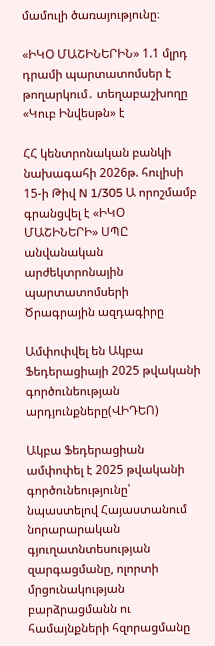մամուլի ծառայությունը։

«ԻԿՕ ՄԱՇԻՆԵՐԻՆ» 1.1 մլրդ դրամի պարտատոմսեր է թողարկում․ տեղաբաշխողը «Կուբ Ինվեսթն» է

ՀՀ կենտրոնական բանկի նախագահի 2026թ. հուլիսի  15-ի Թիվ N 1/305 Ա որոշմամբ գրանցվել է «ԻԿՕ ՄԱՇԻՆԵՐԻ» ՍՊԸ անվանական արժեկտրոնային պարտատոմսերի Ծրագրային ազդագիրը

Ամփոփվել են Ակբա Ֆեդերացիայի 2025 թվականի գործունեության արդյունքները(ՎԻԴԵՈ)

Ակբա Ֆեդերացիան ամփոփել է 2025 թվականի գործունեությունը՝ նպաստելով Հայաստանում նորարարական գյուղատնտեսության զարգացմանը, ոլորտի մրցունակության բարձրացմանն ու համայնքների հզորացմանը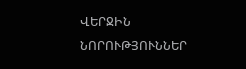ՎԵՐՋԻՆ ՆՈՐՈՒԹՅՈՒՆՆԵՐ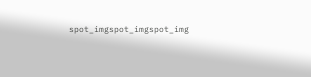spot_imgspot_imgspot_img